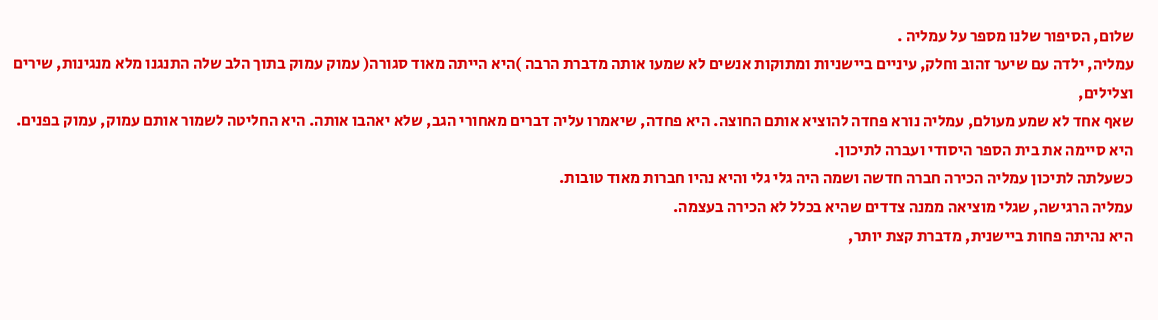שלום, הסיפור שלנו מספר על עמליה .
עמליה, ילדה עם שיער זהוב וחלק, עיניים ביישניות ומתוקות אנשים לא שמעו אותה מדברת הרבה )היא הייתה מאוד סגורה( עמוק עמוק בתוך הלב שלה התנגנו מלא מנגינות, שירים וצלילים,
שאף אחד לא שמע מעולם, עמליה נורא פחדה להוציא אותם החוצה. היא פחדה, שיאמרו עליה דברים מאחורי הגב, שלא יאהבו אותה. היא החליטה לשמור אותם עמוק, עמוק בפנים.
היא סיימה את בית הספר היסודי ועברה לתיכון.
כשעלתה לתיכון עמליה הכירה חברה חדשה ושמה היה גלי גלי והיא נהיו חברות מאוד טובות.
עמליה הרגישה, שגלי מוציאה ממנה צדדים שהיא בכלל לא הכירה בעצמה.
היא נהיתה פחות ביישנית, מדברת קצת יותר,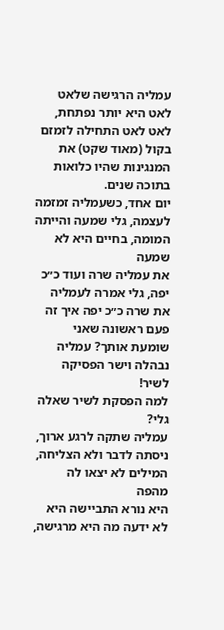עמליה הרגישה שלאט לאט היא יותר נפתחת, לאט לאט התחילה לזמזם בקול (מאוד שקט) את המנגינות שהיו כלואות בתוכה שנים.
יום אחד, כשעמליה זמזמה לעצמה, גלי שמעה והייתה המומה, בחיים היא לא שמעה
את עמליה שרה ועוד כ״כ יפה, גלי אמרה לעמליה את שרה כ״כ יפה איך זה פעם ראשונה שאני שומעת אותך? עמליה נבהלה וישר הפסיקה לשיר!
למה הפסקת לשיר שאלה גלי?
עמליה שתקה לרגע ארוך, ניסתה לדבר ולא הצליחה, המילים לא יצאו לה מהפה
היא נורא התביישה היא לא ידעה מה היא מרגישה,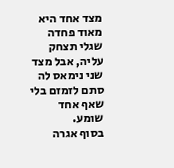מצד אחד היא מאוד פחדה שגלי תצחק
עליה, אבל מצד שני נימאס לה סתם לזמזם בלי שאף אחד שומע.
בסוף אגרה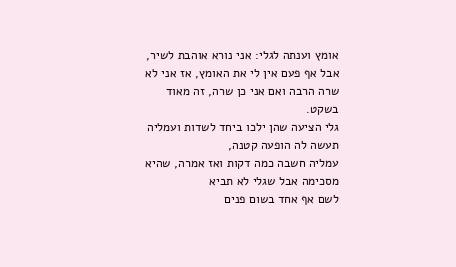אומץ וענתה לגלי: אני נורא אוהבת לשיר, אבל אף פעם אין לי את האומץ, אז אני לא שרה הרבה ואם אני כן שרה, זה מאוד בשקט.
גלי הציעה שהן ילכו ביחד לשדות ועמליה תעשה לה הופעה קטנה,
עמליה חשבה כמה דקות ואז אמרה, שהיא מסכימה אבל שגלי לא תביא
לשם אף אחד בשום פנים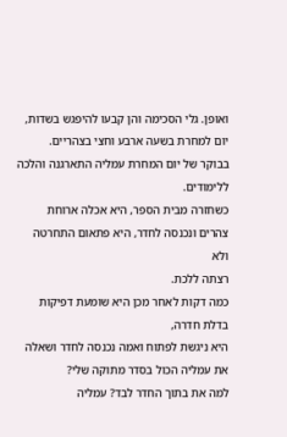ואופן. גלי הסכימה והן קבעו להיפגש בשדות, יום למחרת בשעה ארבע וחצי בצהריים.
בבוקר של יום המחרת עמליה התארגנה והלכה ללימודים.
כשחזרה מבית הספר, היא אכלה ארוחת צהרים ונכנסה לחדר, היא פתאום התחרטה ולא
רצתה ללכת.
כמה דקות לאחר מכן היא שומעת דפיקות בדלת חדרה,
היא ניגשת לפתוח ואמה נכנסה לחדר ושאלה את עמליה הכול בסדר מתוקה שלי?
למה את בתוך החדר לבד? עמליה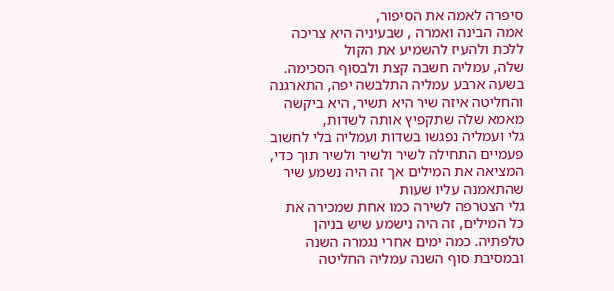סיפרה לאמה את הסיפור,
אמה הבינה ואמרה , שבעיניה היא צריכה ללכת ולהעיז להשמיע את הקול
שלה, עמליה חשבה קצת ולבסוף הסכימה.
בשעה ארבע עמליה התלבשה יפה, התארגנה והחליטה איזה שיר היא תשיר, היא ביקשה מאמא שלה שתקפיץ אותה לשדות,
גלי ועמליה נפגשו בשדות ועמליה בלי לחשוב פעמיים התחילה לשיר ולשיר ולשיר תוך כדי,
המציאה את המילים אך זה היה נשמע שיר שהתאמנה עליו שעות
גלי הצטרפה לשירה כמו אחת שמכירה את כל המילים, זה היה נישמע שיש בניהן טלפתיה. כמה ימים אחרי נגמרה השנה ובמסיבת סוף השנה עמליה החליטה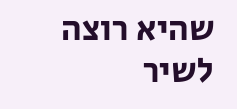שהיא רוצה לשיר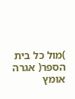)מול כל בית הספר( אגרה אומץ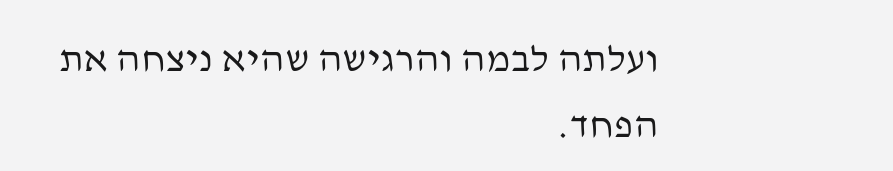ועלתה לבמה והרגישה שהיא ניצחה את הפחד.